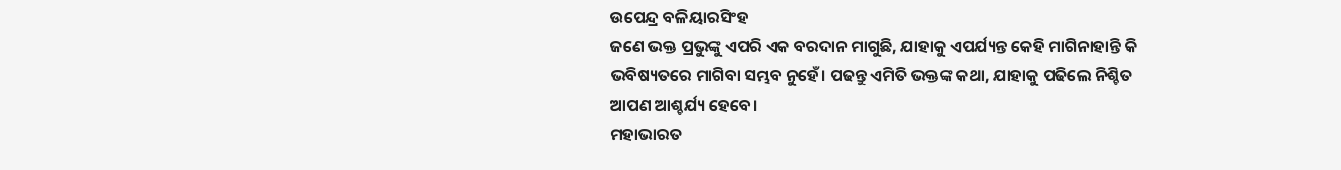ଉପେନ୍ଦ୍ର ବଳିୟାରସିଂହ
ଜଣେ ଭକ୍ତ ପ୍ରଭୁଙ୍କୁ ଏପରି ଏକ ବରଦାନ ମାଗୁଛି, ଯାହାକୁ ଏପର୍ଯ୍ୟନ୍ତ କେହି ମାଗିନାହାନ୍ତି କି ଭବିଷ୍ୟତରେ ମାଗିବା ସମ୍ଭବ ନୁହେଁ। ପଢନ୍ତୁ ଏମିତି ଭକ୍ତଙ୍କ କଥା, ଯାହାକୁ ପଢିଲେ ନିଶ୍ଚିତ ଆପଣ ଆଶ୍ଚର୍ଯ୍ୟ ହେବେ।
ମହାଭାରତ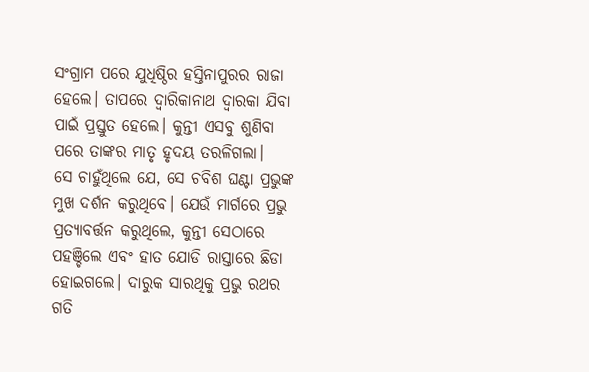ସଂଗ୍ରାମ ପରେ ଯୁଧିଷ୍ଠିର ହସ୍ତିନାପୁରର ରାଜା ହେଲେ। ତାପରେ ଦ୍ଵାରିକାନାଥ ଦ୍ଵାରକା ଯିବା ପାଇଁ ପ୍ରସ୍ତୁତ ହେଲେ। କୁନ୍ତୀ ଏସବୁ ଶୁଣିବା ପରେ ତାଙ୍କର ମାତୃ ହୃଦୟ ତରଳିଗଲା।
ସେ ଚାହୁଁଥିଲେ ଯେ, ସେ ଚବିଶ ଘଣ୍ଟା ପ୍ରଭୁଙ୍କ ମୁଖ ଦର୍ଶନ କରୁଥିବେ। ଯେଉଁ ମାର୍ଗରେ ପ୍ରଭୁ ପ୍ରତ୍ୟାବର୍ତ୍ତନ କରୁଥିଲେ, କୁନ୍ତୀ ସେଠାରେ ପହଞ୍ଚିଲେ ଏବଂ ହାତ ଯୋଡି ରାସ୍ତାରେ ଛିଡା ହୋଇଗଲେ। ଦାରୁକ ସାରଥିକୁ ପ୍ରଭୁ ରଥର ଗତି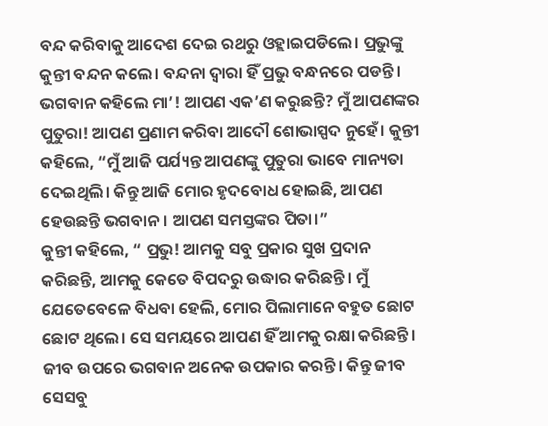ବନ୍ଦ କରିବାକୁ ଆଦେଶ ଦେଇ ରଥରୁ ଓହ୍ଲାଇପଡିଲେ। ପ୍ରଭୁଙ୍କୁ କୁନ୍ତୀ ବନ୍ଦନ କଲେ। ବନ୍ଦନା ଦ୍ଵାରା ହିଁ ପ୍ରଭୁ ବନ୍ଧନରେ ପଡନ୍ତି।
ଭଗବାନ କହିଲେ ମା’! ଆପଣ ଏକ’ଣ କରୁଛନ୍ତି? ମୁଁ ଆପଣଙ୍କର ପୁତୁରା! ଆପଣ ପ୍ରଣାମ କରିବା ଆଦୌ ଶୋଭାସ୍ପଦ ନୁହେଁ। କୁନ୍ତୀ କହିଲେ, “ମୁଁ ଆଜି ପର୍ଯ୍ୟନ୍ତ ଆପଣଙ୍କୁ ପୁତୁରା ଭାବେ ମାନ୍ୟତା ଦେଇଥିଲି। କିନ୍ତୁ ଆଜି ମୋର ହୃଦବୋଧ ହୋଇଛି, ଆପଣ ହେଉଛନ୍ତି ଭଗବାନ। ଆପଣ ସମସ୍ତଙ୍କର ପିତା।”
କୁନ୍ତୀ କହିଲେ, “ ପ୍ରଭୁ! ଆମକୁ ସବୁ ପ୍ରକାର ସୁଖ ପ୍ରଦାନ କରିଛନ୍ତି, ଆମକୁ କେତେ ବିପଦରୁ ଉଦ୍ଧାର କରିଛନ୍ତି। ମୁଁ ଯେତେବେଳେ ବିଧବା ହେଲି, ମୋର ପିଲାମାନେ ବହୁତ ଛୋଟ ଛୋଟ ଥିଲେ। ସେ ସମୟରେ ଆପଣ ହିଁ ଆମକୁ ରକ୍ଷା କରିଛନ୍ତି। ଜୀବ ଉପରେ ଭଗବାନ ଅନେକ ଉପକାର କରନ୍ତି। କିନ୍ତୁ ଜୀବ ସେସବୁ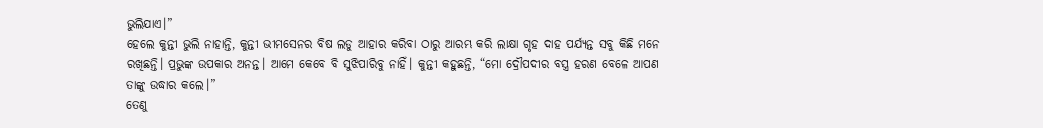ଭୁଲିଯାଏ।”
ହେଲେ କୁନ୍ତୀ ଭୁଲି ନାହାନ୍ତି, କୁନ୍ତୀ ଭୀମସେନର ବିଷ ଲଡୁ ଆହାର କରିବା ଠାରୁ ଆରମ୍ଭ କରି ଲାକ୍ଷା ଗୃହ ଦାହ ପର୍ଯ୍ୟନ୍ତ ସବୁ କିଛି ମନେ ରଖିଛନ୍ତି। ପ୍ରଭୁଙ୍କ ଉପକାର ଅନନ୍ତ। ଆମେ କେବେ ବି ସୁଝିପାରିବୁ ନାହିଁ। କୁନ୍ତୀ କହୁଛନ୍ତି, “ମୋ ଦ୍ରୌପଦୀର ବସ୍ତ୍ର ହରଣ ବେଳେ ଆପଣ ତାଙ୍କୁ ଉଦ୍ଧାର କଲେ।”
ତେଣୁ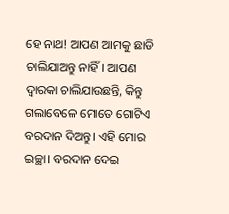ହେ ନାଥ! ଆପଣ ଆମକୁ ଛାଡି ଚାଲିଯାଅନ୍ତୁ ନାହିଁ। ଆପଣ ଦ୍ଵାରକା ଚାଲିଯାଉଛନ୍ତି, କିନ୍ତୁ ଗଲାବେଳେ ମୋତେ ଗୋଟିଏ ବରଦାନ ଦିଅନ୍ତୁ। ଏହି ମୋର ଇଚ୍ଛା। ବରଦାନ ଦେଇ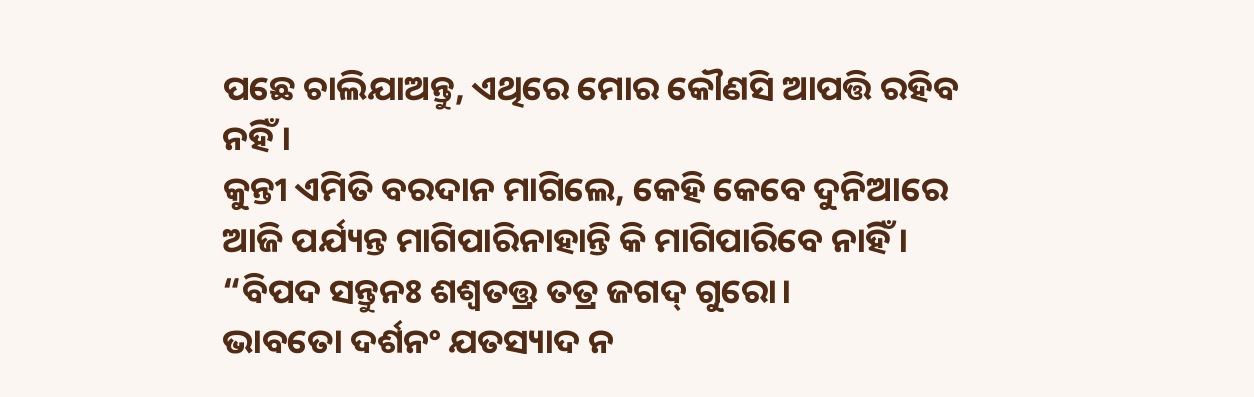ପଛେ ଚାଲିଯାଅନ୍ତୁ, ଏଥିରେ ମୋର କୌଣସି ଆପତ୍ତି ରହିବ ନହିଁ।
କୁନ୍ତୀ ଏମିତି ବରଦାନ ମାଗିଲେ, କେହି କେବେ ଦୁନିଆରେ ଆଜି ପର୍ଯ୍ୟନ୍ତ ମାଗିପାରିନାହାନ୍ତି କି ମାଗିପାରିବେ ନାହିଁ।
“ବିପଦ ସନ୍ତୁନଃ ଶଶ୍ଵତତ୍ତ୍ର ତତ୍ର ଜଗଦ୍ ଗୁରୋ।
ଭାବତୋ ଦର୍ଶନଂ ଯତସ୍ୟାଦ ନ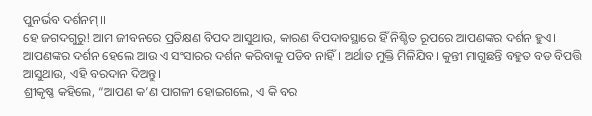ପୁନର୍ଭବ ଦର୍ଶନମ୍।।
ହେ ଜଗଦଗୁରୁ! ଆମ ଜୀବନରେ ପ୍ରତିକ୍ଷଣ ବିପଦ ଆସୁଥାଉ, କାରଣ ବିପଦାବସ୍ଥାରେ ହିଁ ନିଶ୍ଚିତ ରୂପରେ ଆପଣଙ୍କର ଦର୍ଶନ ହୁଏ। ଆପଣଙ୍କର ଦର୍ଶନ ହେଲେ ଆଉ ଏ ସଂସାରର ଦର୍ଶନ କରିବାକୁ ପଡିବ ନାହିଁ। ଅର୍ଥାତ ମୁକ୍ତି ମିଳିଯିବ। କୁନ୍ତୀ ମାଗୁଛନ୍ତି ବହୁତ ବଡ ବିପତ୍ତି ଆସୁଥାଉ, ଏହି ବରଦାନ ଦିଅନ୍ତୁ।
ଶ୍ରୀକୃଷ୍ଣ କହିଲେ, “ଆପଣ କ’ଣ ପାଗଳୀ ହୋଇଗଲେ, ଏ କି ବର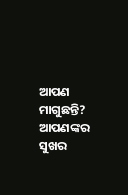ଆପଣ ମାଗୁଛନ୍ତି? ଆପଣଙ୍କର ସୁଖର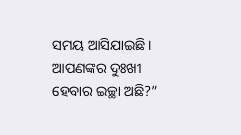ସମୟ ଆସିଯାଇଛି। ଆପଣଙ୍କର ଦୁଃଖୀ ହେବାର ଇଚ୍ଛା ଅଛି?”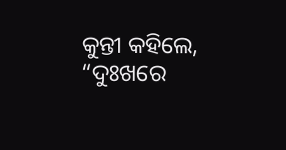କୁନ୍ତୀ କହିଲେ, “ଦୁଃଖରେ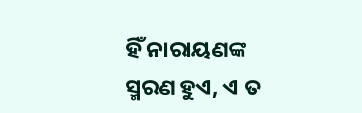ହିଁ ନାରାୟଣଙ୍କ ସ୍ମରଣ ହୁଏ, ଏ ତ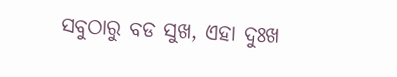ସବୁଠାରୁ ବଡ ସୁଖ, ଏହା ଦୁଃଖ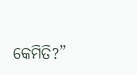କେମିତି?”